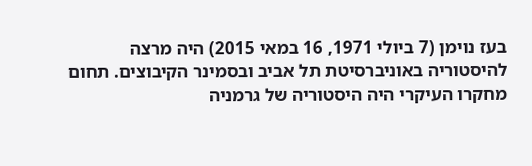בעז נוימן (7 ביולי 1971, 16 במאי 2015) היה מרצה להיסטוריה באוניברסיטת תל אביב ובסמינר הקיבוצים. תחום מחקרו העיקרי היה היסטוריה של גרמניה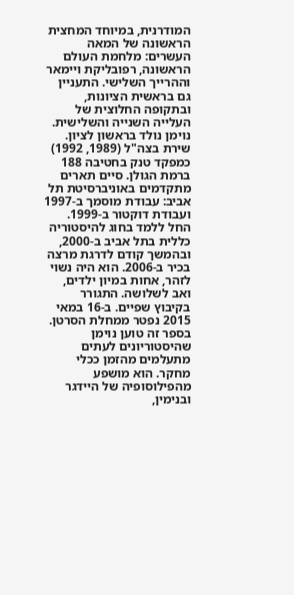המודרנית, במיוחד המחצית הראשונה של המאה העשרים: מלחמת העולם הראשונה, רפובליקת ויימאר וההרייך השלישי. התעניין גם בראשית הציונות, ובתקופה החלוצית של העלייה השנייה והשלישית.
נוימן נולד בראשון לציון. שירת בצה"ל (1989, 1992) כמפקד טנק בחטיבה 188 ברמת הגולן. סיים תארים מתקדמים באוניברסיטת תל אביב: עבודת מוסמך ב-1997 ועבודת דוקטור ב-1999. החל ללמד בחוג להיסטוריה כללית בתל אביב ב-2000, ובהמשך קודם לדרגת מרצה בכיר ב-2006. הוא היה נשוי לזהר, אחות במיון ילדים, ואב לשלושה. התגורר בקיבוץ שפיים. ב-16 במאי 2015 נפטר ממחלת הסרטן.
בספר זה טוען נוימן שהיסטוריונים לעתים מתעלמים מהזמן ככלי מחקר. הוא מושפע מהפילוסופיה של היידגר ובנימין,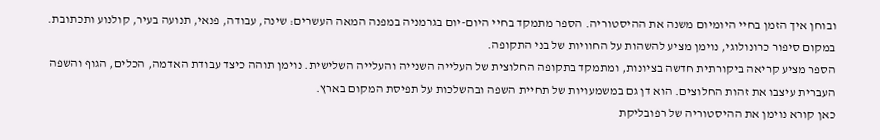ובוחן איך הזמן בחיי היומיום משנה את ההיסטוריה. הספר מתמקד בחיי היום-יום בגרמניה במפנה המאה העשרים: שינה, עבודה, פנאי, תנועה בעיר, קולנוע ותכתובת. במקום סיפור כרונולוגי, נוימן מציע להשהות על החוויות של בני התקופה.
הספר מציע קריאה ביקורתית חדשה בציונות, ומתמקד בתקופה החלוצית של העלייה השנייה והעלייה השלישית. נוימן תוהה כיצד עבודת האדמה, הכלים, הגוף והשפה העברית עיצבו את זהות החלוצים. הוא דן גם במשמעויות של תחיית השפה ובהשלכות על תפיסת המקום בארץ.
כאן קורא נוימן את ההיסטוריה של רפובליקת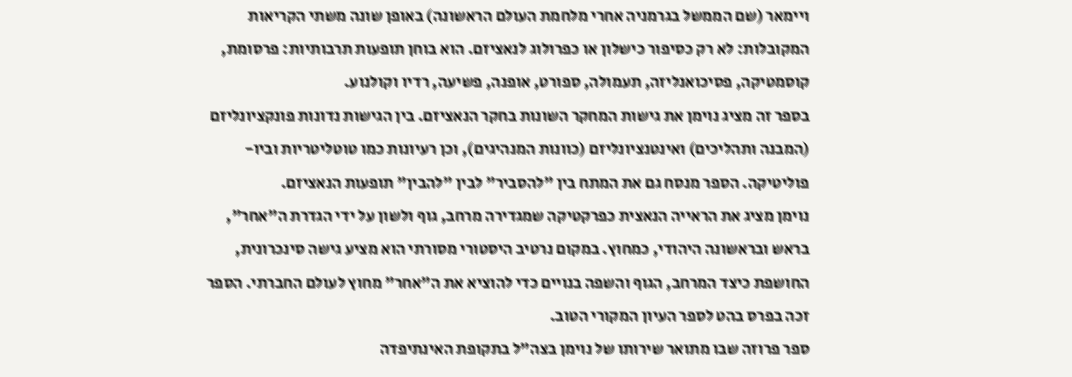ויימאר (שם הממשל בגרמניה אחרי מלחמת העולם הראשונה) באופן שונה משתי הקריאות המקובלות: לא רק כסיפור כישלון או כפרולוג לנאציזם. הוא בוחן תופעות תרבותיות: פרסומת, קוסמטיקה, פסיכואנליזה, תעמולה, ספורט, אופנה, פשיעה, רדיו וקולנוע.
בספר זה מציג נוימן את גישות המחקר השונות בחקר הנאציזם. בין הגישות נדונות פונקציונליזם (המבנה ותהליכים) ואינטנציונליזם (כוונות המנהיגים), וכן רעיונות כמו טוטליטריות וביו-פוליטיקה. הספר מנסח גם את המתח בין "להסביר" לבין "להבין" תופעות הנאציזם.
נוימן מציג את הראייה הנאצית כפרקטיקה שמגדירה מרחב, גוף ולשון על ידי הגדרת ה"אחר", בראש ובראשונה היהודי, כמחוץ. במקום נרטיב היסטורי מסורתי הוא מציע גישה סינכרונית, החושפת כיצד המרחב, הגוף והשפה בנויים כדי להוציא את ה"אחר" מחוץ לעולם החברתי. הספר זכה בפרס בהט לספר העיון המקורי הטוב.
ספר פרוזה שבו מתואר שירותו של נוימן בצה"ל בתקופת האינתיפדה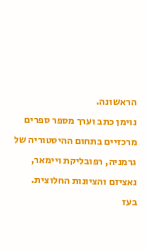הראשונה.
נוימן כתב וערך מספר ספרים מרכזיים בתחום ההיסטוריה של גרמניה, רפובליקת ויימאר, נאציזם והציונות החלוצית.
בעז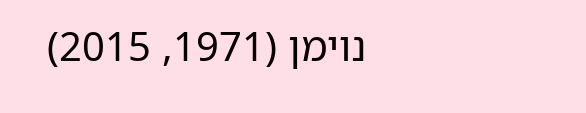נוימן (1971, 2015)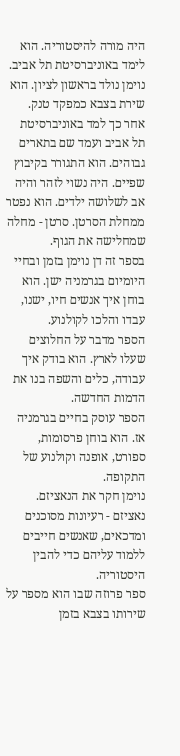היה מורה להיסטוריה. הוא לימד באוניברסיטת תל אביב.
נוימן נולד בראשון לציון. הוא שירת בצבא כמפקד טנק. אחר כך למד באוניברסיטת תל אביב ועמד שם בתארים גבוהים. הוא התגורר בקיבוץ שפיים. היה נשוי לזהר והיה אב לשלושה ילדים. הוא נפטר ממחלת הסרטן. סרטן - מחלה שמחלישה את הגוף.
בספר זה דן נוימן בזמן ובחיי היומיום בגרמניה ישן. הוא בוחן איך אנשים חיו, ישנו, עבדו והלכו לקולנוע.
הספר מדבר על החלוצים שעלו לארץ. הוא בודק איך עבודה, כלים והשפה בנו את הדמות החדשה.
הספר עוסק בחיים בגרמניה אז. הוא בוחן פרסומות, ספורט, אופנה וקולנוע של התקופה.
נוימן חקר את הנאציזם. נאציזם - רעיונות מסוכנים ומדכאים, שאנשים חייבים ללמוד עליהם כדי להבין היסטוריה.
ספר פרוזה שבו הוא מספר על שירותו בצבא בזמן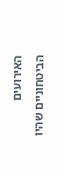האירועים הביטחוניים שהיו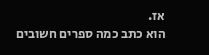אז.
הוא כתב כמה ספרים חשובים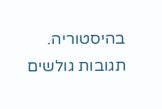בהיסטוריה.
תגובות גולשים